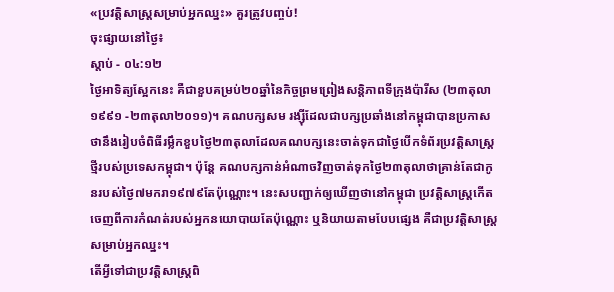«ប្រវត្តិសាស្ត្រសម្រាប់អ្នកឈ្នះ» គួរត្រូវបញ្ចប់!
ចុះផ្សាយនៅថ្ងៃ៖
ស្តាប់ - ០៤:១២
ថ្ងៃអាទិត្យស្អែកនេះ គឺជាខួបគម្រប់២០ឆ្នាំនៃកិច្ចព្រមព្រៀងសន្តិភាពទីក្រុងប៉ារីស (២៣តុលា១៩៩១ -២៣តុលា២០១១)។ គណបក្សសម រង្ស៊ីដែលជាបក្សប្រឆាំងនៅកម្ពុជាបានប្រកាសថានឹងរៀបចំពិធីរម្លឹកខួបថ្ងៃ២៣តុលាដែលគណបក្សនេះចាត់ទុកជាថ្ងៃបើកទំព័រប្រវត្តិសាស្ត្រថ្មីរបស់ប្រទេសកម្ពុជា។ ប៉ុន្តែ គណបក្សកាន់អំណាចវិញចាត់ទុកថ្ងៃ២៣តុលាថាគ្រាន់តែជាកូនរបស់ថ្ងៃ៧មករា១៩៧៩តែប៉ុណ្ណោះ។ នេះសបញ្ជាក់ឲ្យឃើញថានៅកម្ពុជា ប្រវត្តិសាស្ត្រកើតចេញពីការកំណត់របស់អ្នកនយោបាយតែប៉ុណ្ណោះ ឬនិយាយតាមបែបផ្សេង គឺជាប្រវត្តិសាស្ត្រសម្រាប់អ្នកឈ្នះ។
តើអ្វីទៅជាប្រវត្តិសាស្ត្រពិ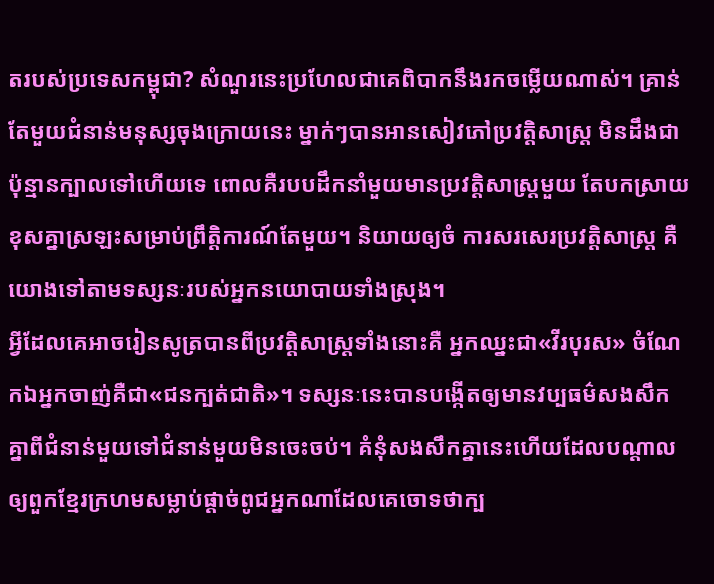តរបស់ប្រទេសកម្ពុជា? សំណួរនេះប្រហែលជាគេពិបាកនឹងរកចម្លើយណាស់។ គ្រាន់តែមួយជំនាន់មនុស្សចុងក្រោយនេះ ម្នាក់ៗបានអានសៀវភៅប្រវត្តិសាស្ត្រ មិនដឹងជាប៉ុន្មានក្បាលទៅហើយទេ ពោលគឺរបបដឹកនាំមួយមានប្រវត្តិសាស្ត្រមួយ តែបកស្រាយខុសគ្នាស្រឡះសម្រាប់ព្រឹត្តិការណ៍តែមួយ។ និយាយឲ្យចំ ការសរសេរប្រវត្តិសាស្ត្រ គឺយោងទៅតាមទស្សនៈរបស់អ្នកនយោបាយទាំងស្រុង។
អ្វីដែលគេអាចរៀនសូត្របានពីប្រវត្តិសាស្ត្រទាំងនោះគឺ អ្នកឈ្នះជា«វីរបុរស» ចំណែកឯអ្នកចាញ់គឺជា«ជនក្បត់ជាតិ»។ ទស្សនៈនេះបានបង្កើតឲ្យមានវប្បធម៌សងសឹកគ្នាពីជំនាន់មួយទៅជំនាន់មួយមិនចេះចប់។ គំនុំសងសឹកគ្នានេះហើយដែលបណ្តាលឲ្យពួកខ្មែរក្រហមសម្លាប់ផ្តាច់ពូជអ្នកណាដែលគេចោទថាក្ប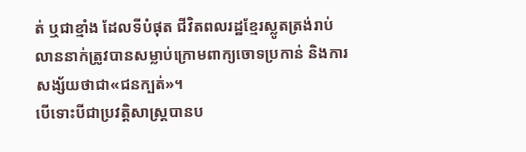ត់ ឬជាខ្មាំង ដែលទីបំផុត ជីវិតពលរដ្ឋខ្មែរស្លូតត្រង់រាប់លាននាក់ត្រូវបានសម្លាប់ក្រោមពាក្យចោទប្រកាន់ និងការសង្ស័យថាជា«ជនក្បត់»។
បើទោះបីជាប្រវត្តិសាស្ត្របានប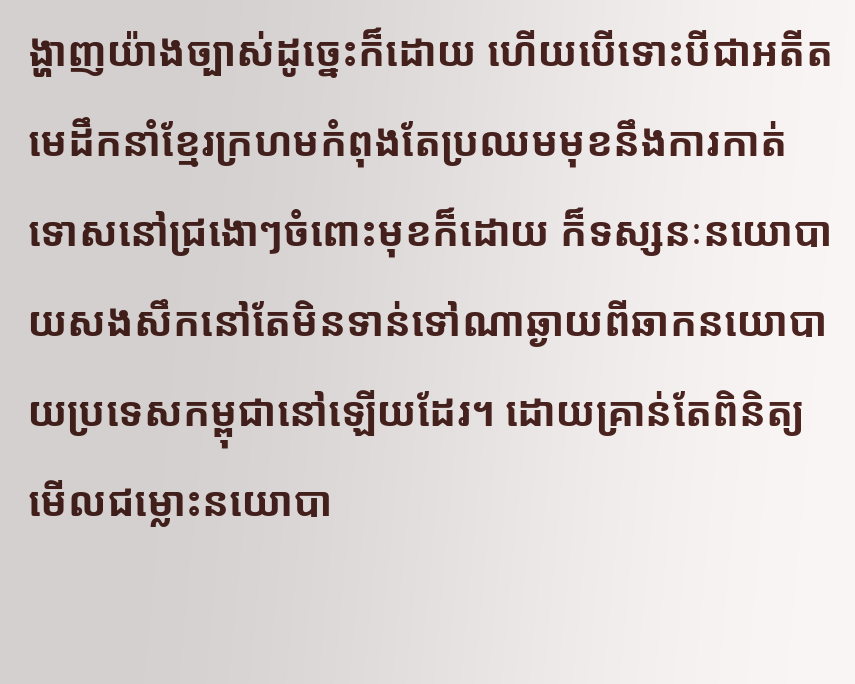ង្ហាញយ៉ាងច្បាស់ដូច្នេះក៏ដោយ ហើយបើទោះបីជាអតីតមេដឹកនាំខ្មែរក្រហមកំពុងតែប្រឈមមុខនឹងការកាត់ទោសនៅជ្រងោៗចំពោះមុខក៏ដោយ ក៏ទស្សនៈនយោបាយសងសឹកនៅតែមិនទាន់ទៅណាឆ្ងាយពីឆាកនយោបាយប្រទេសកម្ពុជានៅឡើយដែរ។ ដោយគ្រាន់តែពិនិត្យមើលជម្លោះនយោបា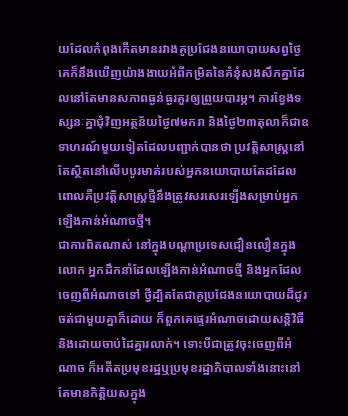យដែលកំពុងកើតមានរវាងគូប្រជែងនយោបាយសព្វថ្ងៃ គេក៏នឹងឃើញយ៉ាងងាយអំពីកម្រិតនៃគំនុំសងសឹកគ្នាដែលនៅតែមានសភាពធ្ងន់ធ្ងរគួរឲ្យព្រួយបារម្ភ។ ការខ្វែងទស្សនៈគ្នាជុំវិញអត្ថន័យថ្ងៃ៧មករា និងថ្ងៃ២៣តុលាក៏ជាឧទាហរណ៍មួយទៀតដែលបញ្ជាក់បានថា ប្រវត្តិសាស្ត្រនៅតែស្ថិតនៅលើបបូរមាត់របស់អ្នកនយោបាយតែដដែល ពោលគឺប្រវត្តិសាស្ត្រថ្មីនឹងត្រូវសរសេរឡើងសម្រាប់អ្នកឡើងកាន់អំណាចថ្មី។
ជាការពិតណាស់ នៅក្នុងបណ្តាប្រទេសជឿនលឿនក្នុងលោក អ្នកដឹកនាំដែលឡើងកាន់អំណាចថ្មី និងអ្នកដែលចេញពីអំណាចទៅ ថ្វីដ្បិតតែជាគូប្រជែងនយោបាយដ៏ជូរចត់ជាមួយគ្នាក៏ដោយ ក៏ពួកគេផ្ទេរអំណាចដោយសន្តិវិធី និងដោយចាប់ដៃគ្នារលាក់។ ទោះបីជាត្រូវចុះចេញពីអំណាច ក៏អតីតប្រមុខរដ្ឋឬប្រមុខរដ្ឋាភិបាលទាំងនោះនៅតែមានកិត្តិយសក្នុង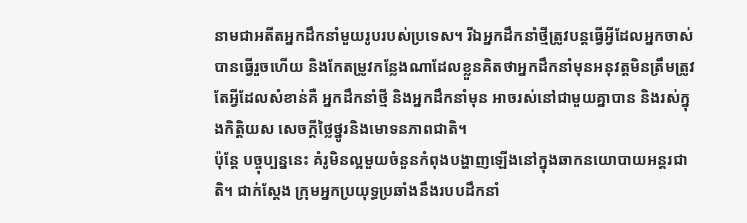នាមជាអតីតអ្នកដឹកនាំមួយរូបរបស់ប្រទេស។ រីឯអ្នកដឹកនាំថ្មីត្រូវបន្តធ្វើអ្វីដែលអ្នកចាស់បានធ្វើរួចហើយ និងកែតម្រូវកន្លែងណាដែលខ្លួនគិតថាអ្នកដឹកនាំមុនអនុវត្តមិនត្រឹមត្រូវ តែអ្វីដែលសំខាន់គឺ អ្នកដឹកនាំថ្មី និងអ្នកដឹកនាំមុន អាចរស់នៅជាមួយគ្នាបាន និងរស់ក្នុងកិត្តិយស សេចក្តីថ្លៃថ្នូរនិងមោទនភាពជាតិ។
ប៉ុន្តែ បច្ចុប្បន្ននេះ គំរូមិនល្អមួយចំនួនកំពុងបង្ហាញឡើងនៅក្នុងឆាកនយោបាយអន្តរជាតិ។ ជាក់ស្តែង ក្រុមអ្នកប្រយុទ្ធប្រឆាំងនឹងរបបដឹកនាំ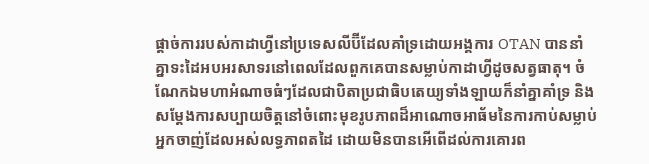ផ្តាច់ការរបស់កាដាហ្វីនៅប្រទេសលីប៊ីដែលគាំទ្រដោយអង្គការ OTAN បាននាំគ្នាទះដៃអបអរសាទរនៅពេលដែលពួកគេបានសម្លាប់កាដាហ្វីដូចសត្វធាតុ។ ចំណែកឯមហាអំណាចធំៗដែលជាបិតាប្រជាធិបតេយ្យទាំងឡាយក៏នាំគ្នាគាំទ្រ និងសម្តែងការសប្បាយចិត្តនៅចំពោះមុខរូបភាពដ៏អាណោចអាធ័មនៃការកាប់សម្លាប់អ្នកចាញ់ដែលអស់លទ្ធភាពតដៃ ដោយមិនបានអើពើដល់ការគោរព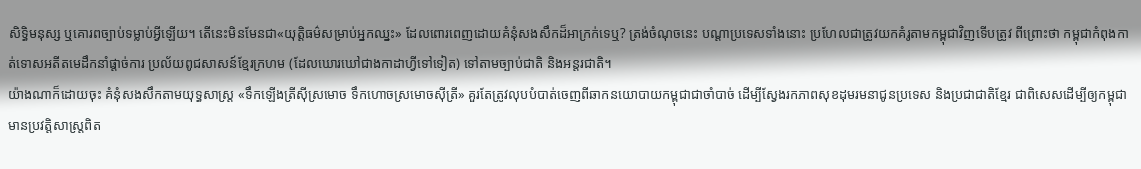សិទ្ធិមនុស្ស ឬគោរពច្បាប់ទម្លាប់អ្វីឡើយ។ តើនេះមិនមែនជា«យុត្តិធម៌សម្រាប់អ្នកឈ្នះ» ដែលពោរពេញដោយគំនុំសងសឹកដ៏អាក្រក់ទេឬ? ត្រង់ចំណុចនេះ បណ្តាប្រទេសទាំងនោះ ប្រហែលជាត្រូវយកគំរូតាមកម្ពុជាវិញទើបត្រូវ ពីព្រោះថា កម្ពុជាកំពុងកាត់ទោសអតីតមេដឹកនាំផ្តាច់ការ ប្រល័យពូជសាសន៍ខ្មែរក្រហម (ដែលឃោរឃៅជាងកាដាហ្វីទៅទៀត) ទៅតាមច្បាប់ជាតិ និងអន្តរជាតិ។
យ៉ាងណាក៏ដោយចុះ គំនុំសងសឹកតាមយុទ្ធសាស្ត្រ «ទឹកឡើងត្រីស៊ីស្រមោច ទឹកហោចស្រមោចស៊ីត្រី» គួរតែត្រូវលុបបំបាត់ចេញពីឆាកនយោបាយកម្ពុជាជាចាំបាច់ ដើម្បីស្វែងរកភាពសុខដុមរមនាជូនប្រទេស និងប្រជាជាតិខ្មែរ ជាពិសេសដើម្បីឲ្យកម្ពុជាមានប្រវត្តិសាស្ត្រពិត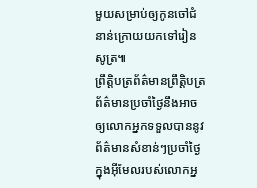មួយសម្រាប់ឲ្យកូនចៅជំនាន់ក្រោយយកទៅរៀនសូត្រ៕
ព្រឹត្តិបត្រព័ត៌មានព្រឹត្តិបត្រព័ត៌មានប្រចាំថ្ងៃនឹងអាចឲ្យលោកអ្នកទទួលបាននូវព័ត៌មានសំខាន់ៗប្រចាំថ្ងៃក្នុងអ៊ីមែលរបស់លោកអ្ន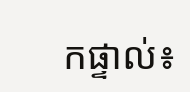កផ្ទាល់៖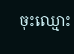ចុះឈ្មោះ